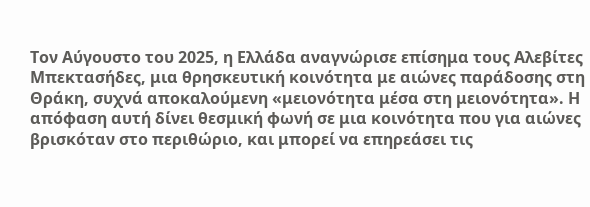Τον Αύγουστο του 2025, η Ελλάδα αναγνώρισε επίσημα τους Αλεβίτες Μπεκτασήδες, μια θρησκευτική κοινότητα με αιώνες παράδοσης στη Θράκη, συχνά αποκαλούμενη «μειονότητα μέσα στη μειονότητα». Η απόφαση αυτή δίνει θεσμική φωνή σε μια κοινότητα που για αιώνες βρισκόταν στο περιθώριο, και μπορεί να επηρεάσει τις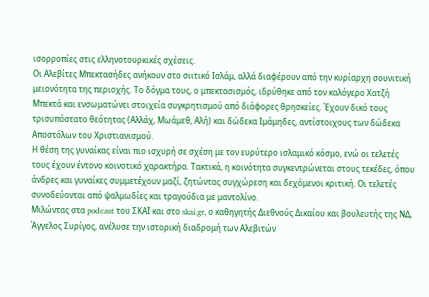ισορροπίες στις ελληνοτουρκικές σχέσεις.
Οι Αλεβίτες Μπεκτασήδες ανήκουν στο σιιτικό Ισλάμ, αλλά διαφέρουν από την κυρίαρχη σουνιτική μειονότητα της περιοχής. Το δόγμα τους, ο μπεκτασισμός, ιδρύθηκε από τον καλόγερο Χατζή Μπεκτά και ενσωματώνει στοιχεία συγκρητισμού από διάφορες θρησκείες. Έχουν δικό τους τρισυπόστατο θεότητας (Αλλάχ, Μωάμεθ, Αλή) και δώδεκα Ιμάμηδες, αντίστοιχους των δώδεκα Αποστόλων του Χριστιανισμού.
Η θέση της γυναίκας είναι πιο ισχυρή σε σχέση με τον ευρύτερο ισλαμικό κόσμο, ενώ οι τελετές τους έχουν έντονο κοινοτικό χαρακτήρα. Τακτικά, η κοινότητα συγκεντρώνεται στους τεκέδες, όπου άνδρες και γυναίκες συμμετέχουν μαζί, ζητώντας συγχώρεση και δεχόμενοι κριτική. Οι τελετές συνοδεύονται από ψαλμωδίες και τραγούδια με μαντολίνο.
Μιλώντας στα podcast του ΣΚΑΪ και στο skai.gr, ο καθηγητής Διεθνούς Δικαίου και βουλευτής της ΝΔ, Άγγελος Συρίγος, ανέλυσε την ιστορική διαδρομή των Αλεβιτών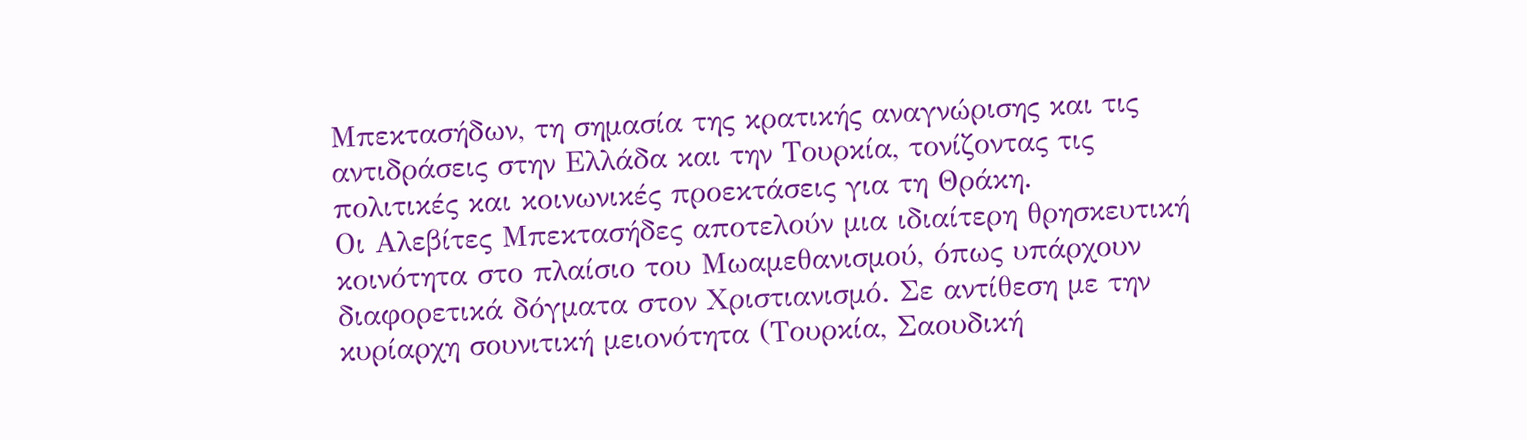Μπεκτασήδων, τη σημασία της κρατικής αναγνώρισης και τις αντιδράσεις στην Ελλάδα και την Τουρκία, τονίζοντας τις πολιτικές και κοινωνικές προεκτάσεις για τη Θράκη.
Οι Αλεβίτες Μπεκτασήδες αποτελούν μια ιδιαίτερη θρησκευτική κοινότητα στο πλαίσιο του Μωαμεθανισμού, όπως υπάρχουν διαφορετικά δόγματα στον Χριστιανισμό. Σε αντίθεση με την κυρίαρχη σουνιτική μειονότητα (Τουρκία, Σαουδική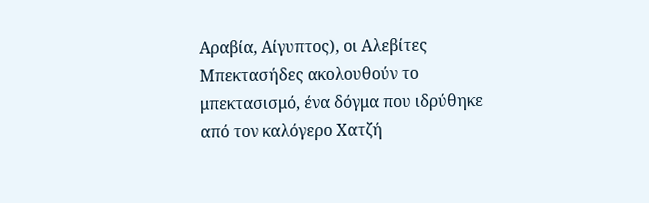Αραβία, Αίγυπτος), οι Αλεβίτες Μπεκτασήδες ακολουθούν το μπεκτασισμό, ένα δόγμα που ιδρύθηκε από τον καλόγερο Χατζή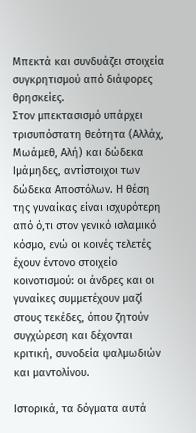Μπεκτά και συνδυάζει στοιχεία συγκρητισμού από διάφορες θρησκείες.
Στον μπεκτασισμό υπάρχει τρισυπόστατη θεότητα (Αλλάχ, Μωάμεθ, Αλή) και δώδεκα Ιμάμηδες, αντίστοιχοι των δώδεκα Αποστόλων. Η θέση της γυναίκας είναι ισχυρότερη από ό,τι στον γενικό ισλαμικό κόσμο, ενώ οι κοινές τελετές έχουν έντονο στοιχείο κοινοτισμού: οι άνδρες και οι γυναίκες συμμετέχουν μαζί στους τεκέδες, όπου ζητούν συγχώρεση και δέχονται κριτική, συνοδεία ψαλμωδιών και μαντολίνου.

Ιστορικά, τα δόγματα αυτά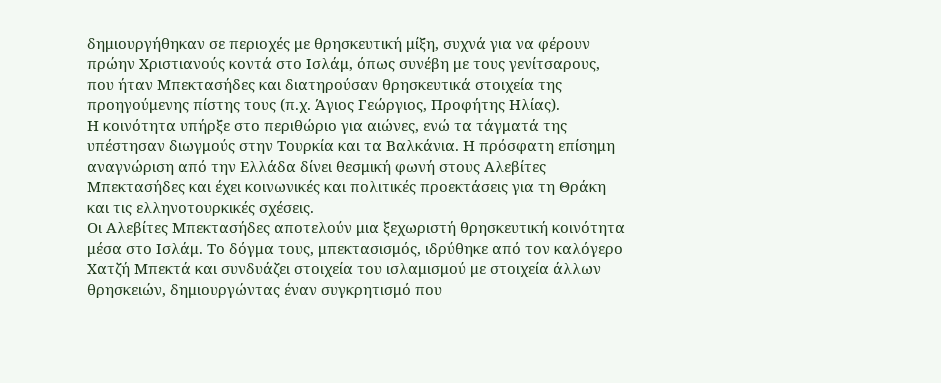δημιουργήθηκαν σε περιοχές με θρησκευτική μίξη, συχνά για να φέρουν πρώην Χριστιανούς κοντά στο Ισλάμ, όπως συνέβη με τους γενίτσαρους, που ήταν Μπεκτασήδες και διατηρούσαν θρησκευτικά στοιχεία της προηγούμενης πίστης τους (π.χ. Άγιος Γεώργιος, Προφήτης Ηλίας).
Η κοινότητα υπήρξε στο περιθώριο για αιώνες, ενώ τα τάγματά της υπέστησαν διωγμούς στην Τουρκία και τα Βαλκάνια. Η πρόσφατη επίσημη αναγνώριση από την Ελλάδα δίνει θεσμική φωνή στους Αλεβίτες Μπεκτασήδες και έχει κοινωνικές και πολιτικές προεκτάσεις για τη Θράκη και τις ελληνοτουρκικές σχέσεις.
Οι Αλεβίτες Μπεκτασήδες αποτελούν μια ξεχωριστή θρησκευτική κοινότητα μέσα στο Ισλάμ. Το δόγμα τους, μπεκτασισμός, ιδρύθηκε από τον καλόγερο Χατζή Μπεκτά και συνδυάζει στοιχεία του ισλαμισμού με στοιχεία άλλων θρησκειών, δημιουργώντας έναν συγκρητισμό που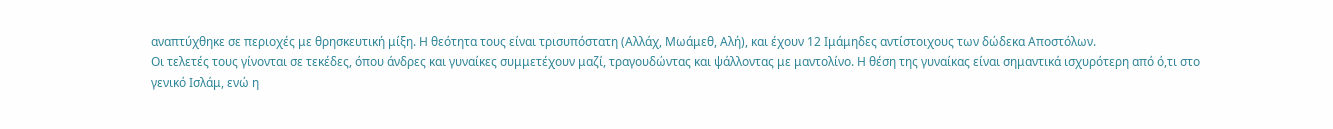αναπτύχθηκε σε περιοχές με θρησκευτική μίξη. Η θεότητα τους είναι τρισυπόστατη (Αλλάχ, Μωάμεθ, Αλή), και έχουν 12 Ιμάμηδες αντίστοιχους των δώδεκα Αποστόλων.
Οι τελετές τους γίνονται σε τεκέδες, όπου άνδρες και γυναίκες συμμετέχουν μαζί, τραγουδώντας και ψάλλοντας με μαντολίνο. Η θέση της γυναίκας είναι σημαντικά ισχυρότερη από ό,τι στο γενικό Ισλάμ, ενώ η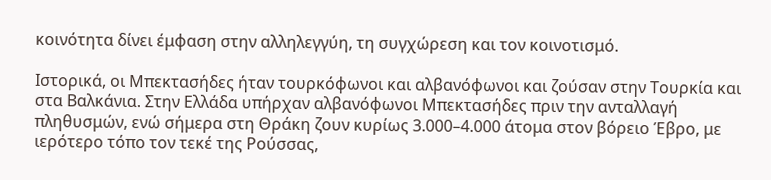κοινότητα δίνει έμφαση στην αλληλεγγύη, τη συγχώρεση και τον κοινοτισμό.

Ιστορικά, οι Μπεκτασήδες ήταν τουρκόφωνοι και αλβανόφωνοι και ζούσαν στην Τουρκία και στα Βαλκάνια. Στην Ελλάδα υπήρχαν αλβανόφωνοι Μπεκτασήδες πριν την ανταλλαγή πληθυσμών, ενώ σήμερα στη Θράκη ζουν κυρίως 3.000–4.000 άτομα στον βόρειο Έβρο, με ιερότερο τόπο τον τεκέ της Ρούσσας,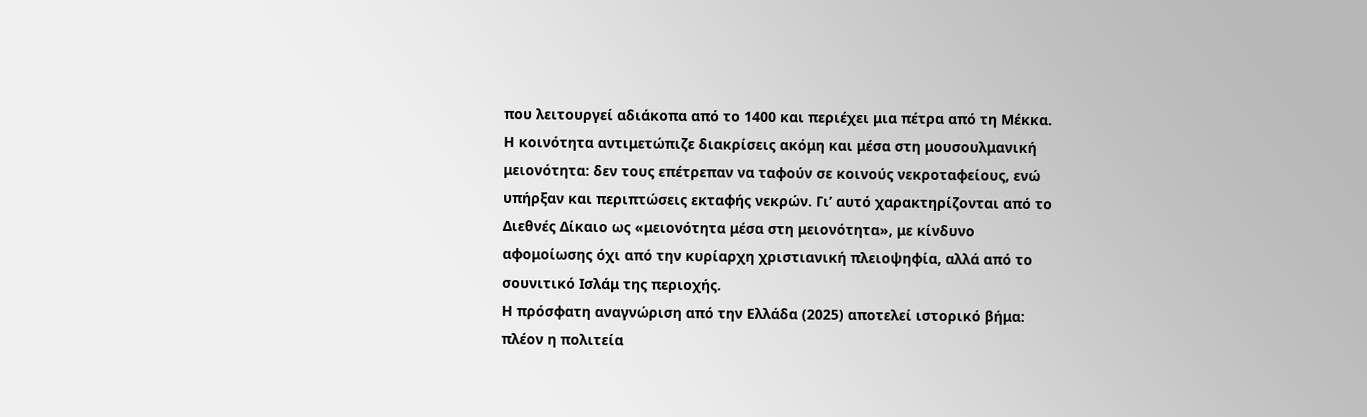που λειτουργεί αδιάκοπα από το 1400 και περιέχει μια πέτρα από τη Μέκκα.
Η κοινότητα αντιμετώπιζε διακρίσεις ακόμη και μέσα στη μουσουλμανική μειονότητα: δεν τους επέτρεπαν να ταφούν σε κοινούς νεκροταφείους, ενώ υπήρξαν και περιπτώσεις εκταφής νεκρών. Γι’ αυτό χαρακτηρίζονται από το Διεθνές Δίκαιο ως «μειονότητα μέσα στη μειονότητα», με κίνδυνο αφομοίωσης όχι από την κυρίαρχη χριστιανική πλειοψηφία, αλλά από το σουνιτικό Ισλάμ της περιοχής.
Η πρόσφατη αναγνώριση από την Ελλάδα (2025) αποτελεί ιστορικό βήμα: πλέον η πολιτεία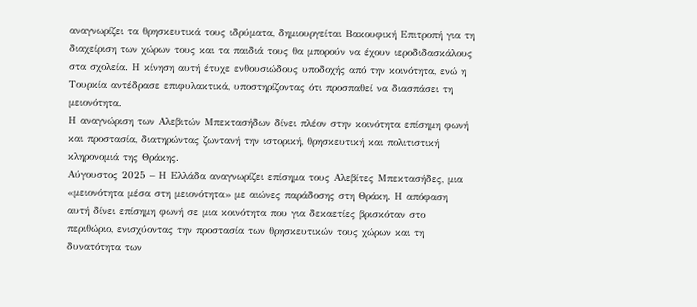αναγνωρίζει τα θρησκευτικά τους ιδρύματα, δημιουργείται Βακουφική Επιτροπή για τη διαχείριση των χώρων τους και τα παιδιά τους θα μπορούν να έχουν ιεροδιδασκάλους στα σχολεία. Η κίνηση αυτή έτυχε ενθουσιώδους υποδοχής από την κοινότητα, ενώ η Τουρκία αντέδρασε επιφυλακτικά, υποστηρίζοντας ότι προσπαθεί να διασπάσει τη μειονότητα.
Η αναγνώριση των Αλεβιτών Μπεκτασήδων δίνει πλέον στην κοινότητα επίσημη φωνή και προστασία, διατηρώντας ζωντανή την ιστορική, θρησκευτική και πολιτιστική κληρονομιά της Θράκης.
Αύγουστος 2025 – Η Ελλάδα αναγνωρίζει επίσημα τους Αλεβίτες Μπεκτασήδες, μια «μειονότητα μέσα στη μειονότητα» με αιώνες παράδοσης στη Θράκη. Η απόφαση αυτή δίνει επίσημη φωνή σε μια κοινότητα που για δεκαετίες βρισκόταν στο περιθώριο, ενισχύοντας την προστασία των θρησκευτικών τους χώρων και τη δυνατότητα των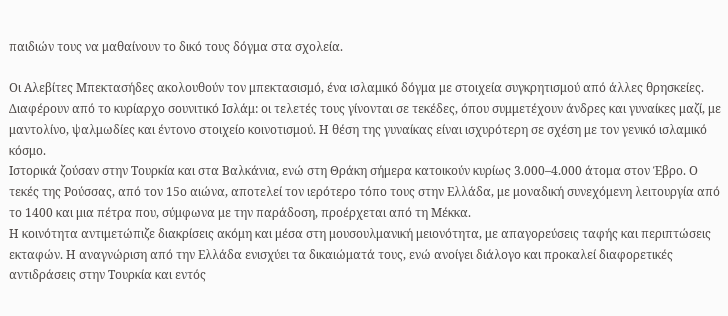παιδιών τους να μαθαίνουν το δικό τους δόγμα στα σχολεία.

Οι Αλεβίτες Μπεκτασήδες ακολουθούν τον μπεκτασισμό, ένα ισλαμικό δόγμα με στοιχεία συγκρητισμού από άλλες θρησκείες. Διαφέρουν από το κυρίαρχο σουνιτικό Ισλάμ: οι τελετές τους γίνονται σε τεκέδες, όπου συμμετέχουν άνδρες και γυναίκες μαζί, με μαντολίνο, ψαλμωδίες και έντονο στοιχείο κοινοτισμού. Η θέση της γυναίκας είναι ισχυρότερη σε σχέση με τον γενικό ισλαμικό κόσμο.
Ιστορικά ζούσαν στην Τουρκία και στα Βαλκάνια, ενώ στη Θράκη σήμερα κατοικούν κυρίως 3.000–4.000 άτομα στον Έβρο. Ο τεκές της Ρούσσας, από τον 15ο αιώνα, αποτελεί τον ιερότερο τόπο τους στην Ελλάδα, με μοναδική συνεχόμενη λειτουργία από το 1400 και μια πέτρα που, σύμφωνα με την παράδοση, προέρχεται από τη Μέκκα.
Η κοινότητα αντιμετώπιζε διακρίσεις ακόμη και μέσα στη μουσουλμανική μειονότητα, με απαγορεύσεις ταφής και περιπτώσεις εκταφών. Η αναγνώριση από την Ελλάδα ενισχύει τα δικαιώματά τους, ενώ ανοίγει διάλογο και προκαλεί διαφορετικές αντιδράσεις στην Τουρκία και εντός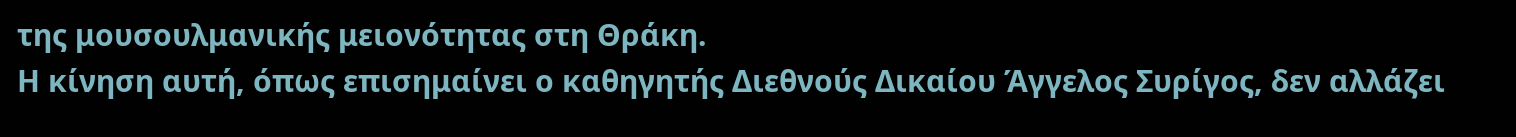της μουσουλμανικής μειονότητας στη Θράκη.
Η κίνηση αυτή, όπως επισημαίνει ο καθηγητής Διεθνούς Δικαίου Άγγελος Συρίγος, δεν αλλάζει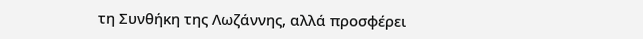τη Συνθήκη της Λωζάννης, αλλά προσφέρει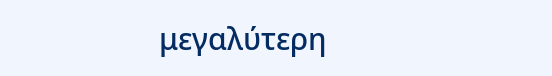μεγαλύτερη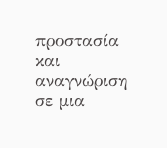προστασία και αναγνώριση σε μια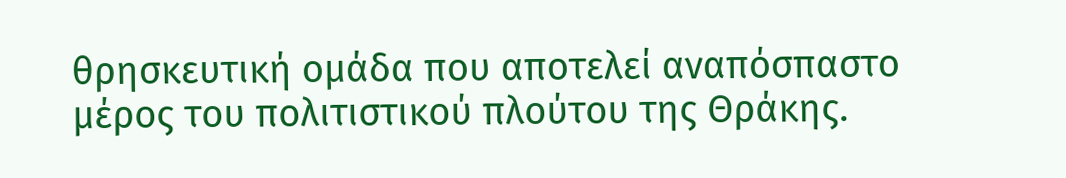θρησκευτική ομάδα που αποτελεί αναπόσπαστο μέρος του πολιτιστικού πλούτου της Θράκης.